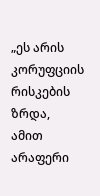„ეს არის კორუფციის რისკების ზრდა, ამით არაფერი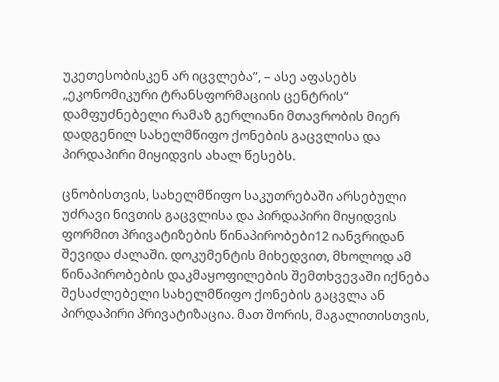უკეთესობისკენ არ იცვლება”, – ასე აფასებს „ეკონომიკური ტრანსფორმაციის ცენტრის“ დამფუძნებელი რამაზ გერლიანი მთავრობის მიერ დადგენილ სახელმწიფო ქონების გაცვლისა და პირდაპირი მიყიდვის ახალ წესებს.

ცნობისთვის, სახელმწიფო საკუთრებაში არსებული უძრავი ნივთის გაცვლისა და პირდაპირი მიყიდვის ფორმით პრივატიზების წინაპირობები12 იანვრიდან შევიდა ძალაში. დოკუმენტის მიხედვით, მხოლოდ ამ წინაპირობების დაკმაყოფილების შემთხვევაში იქნება შესაძლებელი სახელმწიფო ქონების გაცვლა ან პირდაპირი პრივატიზაცია. მათ შორის, მაგალითისთვის,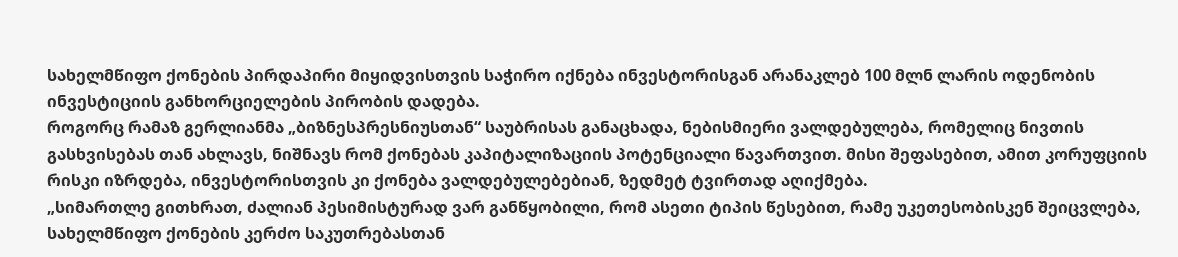სახელმწიფო ქონების პირდაპირი მიყიდვისთვის საჭირო იქნება ინვესტორისგან არანაკლებ 100 მლნ ლარის ოდენობის ინვესტიციის განხორციელების პირობის დადება.
როგორც რამაზ გერლიანმა „ბიზნესპრესნიუსთან“ საუბრისას განაცხადა, ნებისმიერი ვალდებულება, რომელიც ნივთის გასხვისებას თან ახლავს, ნიშნავს რომ ქონებას კაპიტალიზაციის პოტენციალი წავართვით. მისი შეფასებით, ამით კორუფციის რისკი იზრდება, ინვესტორისთვის კი ქონება ვალდებულებებიან, ზედმეტ ტვირთად აღიქმება.
„სიმართლე გითხრათ, ძალიან პესიმისტურად ვარ განწყობილი, რომ ასეთი ტიპის წესებით, რამე უკეთესობისკენ შეიცვლება, სახელმწიფო ქონების კერძო საკუთრებასთან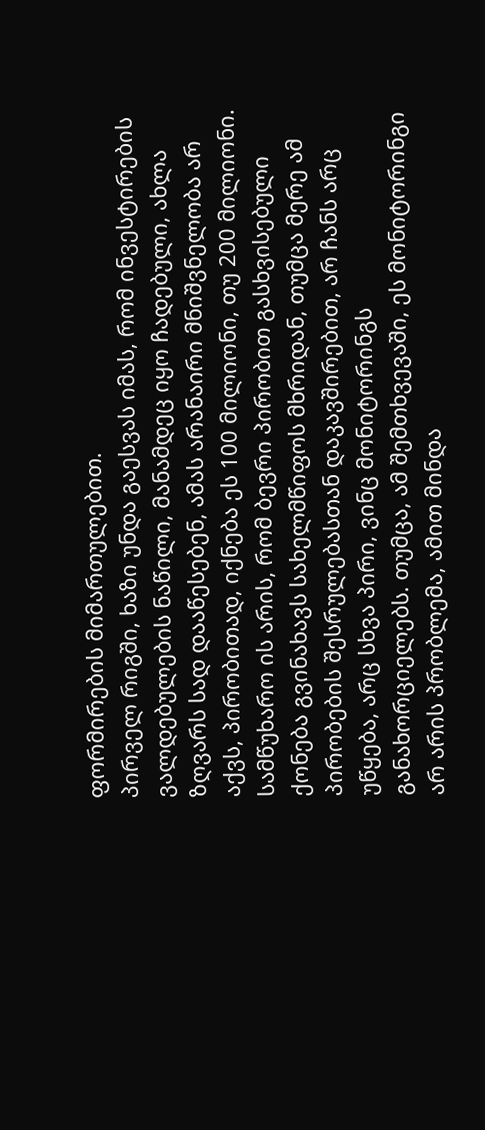ფორმირების მიმართულებით.
პირველ რიგში, ხაზი უნდა გაესვას იმას, რომ ინვესტირების ვალდებულების ნაწილი, მანამდეც იყო ჩადებული, ახლა ზღვარს სად დააწესებენ, ამას არანაირი მნიშვნელობა არ აქვს, პირობითად, იქნება ეს 100 მილიონი, თუ 200 მილიონი. სამწუხარო ის არის, რომ ბევრი პირობით გასხვისებული ქონება გვინახავს სახელმწიფოს მხრიდან, თუმცა მერე ამ პირობების შესრულებასთან დაკავშირებით, არ ჩანს არც უწყება, არც სხვა პირი, ვინც მონიტორინგს განახორციელებს. თუმცა, ამ შემთხვევაში, ეს მონიტორინგი არ არის პრობლემა, ამით მინდა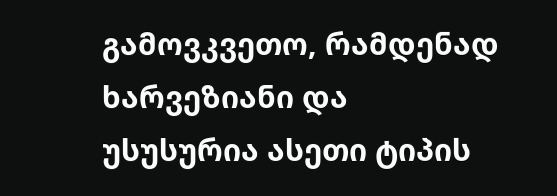გამოვკვეთო, რამდენად ხარვეზიანი და უსუსურია ასეთი ტიპის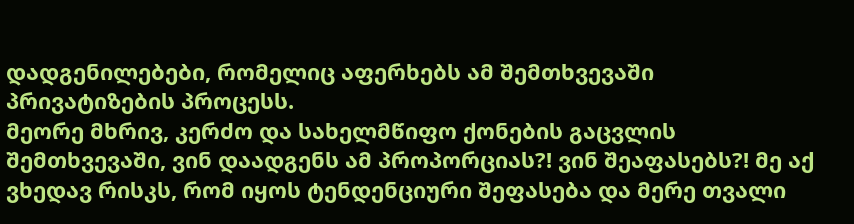დადგენილებები, რომელიც აფერხებს ამ შემთხვევაში პრივატიზების პროცესს.
მეორე მხრივ, კერძო და სახელმწიფო ქონების გაცვლის შემთხვევაში, ვინ დაადგენს ამ პროპორციას?! ვინ შეაფასებს?! მე აქ ვხედავ რისკს, რომ იყოს ტენდენციური შეფასება და მერე თვალი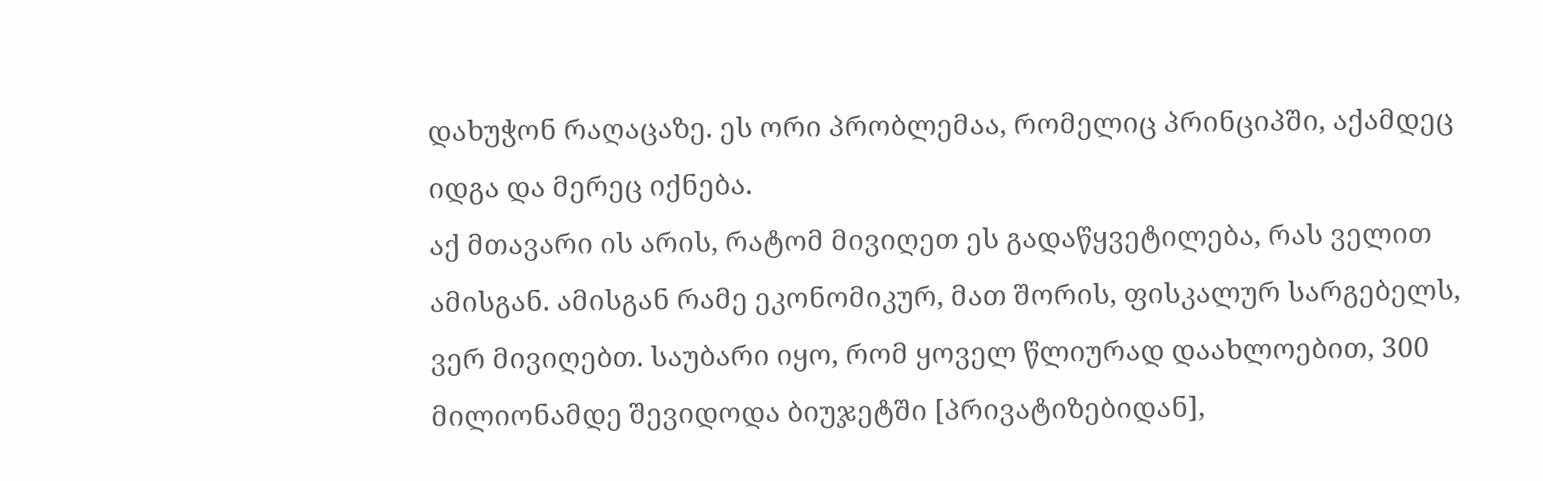დახუჭონ რაღაცაზე. ეს ორი პრობლემაა, რომელიც პრინციპში, აქამდეც იდგა და მერეც იქნება.
აქ მთავარი ის არის, რატომ მივიღეთ ეს გადაწყვეტილება, რას ველით ამისგან. ამისგან რამე ეკონომიკურ, მათ შორის, ფისკალურ სარგებელს, ვერ მივიღებთ. საუბარი იყო, რომ ყოველ წლიურად დაახლოებით, 300 მილიონამდე შევიდოდა ბიუჯეტში [პრივატიზებიდან],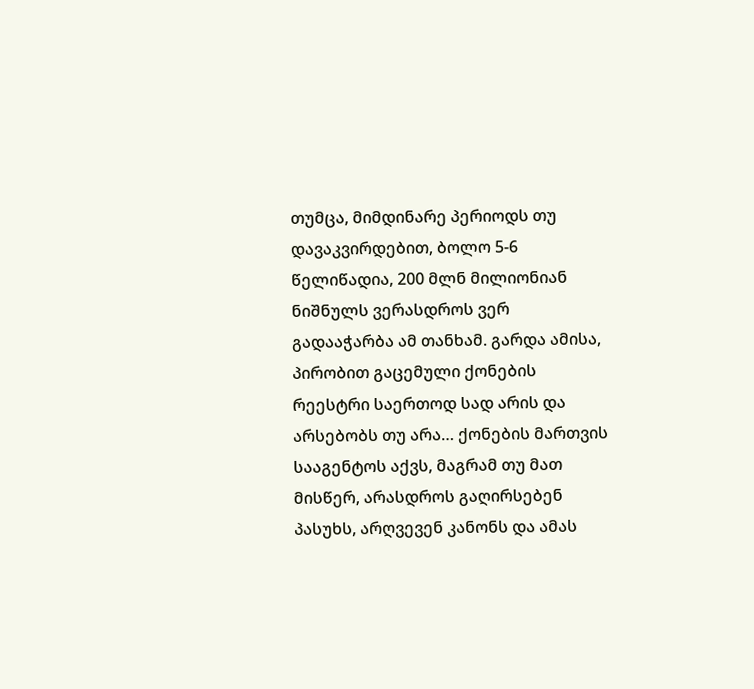თუმცა, მიმდინარე პერიოდს თუ დავაკვირდებით, ბოლო 5-6 წელიწადია, 200 მლნ მილიონიან ნიშნულს ვერასდროს ვერ გადააჭარბა ამ თანხამ. გარდა ამისა, პირობით გაცემული ქონების რეესტრი საერთოდ სად არის და არსებობს თუ არა… ქონების მართვის სააგენტოს აქვს, მაგრამ თუ მათ მისწერ, არასდროს გაღირსებენ პასუხს, არღვევენ კანონს და ამას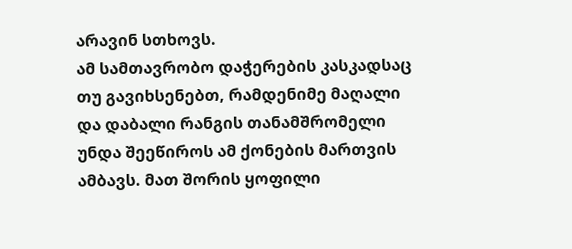არავინ სთხოვს.
ამ სამთავრობო დაჭერების კასკადსაც თუ გავიხსენებთ, რამდენიმე მაღალი და დაბალი რანგის თანამშრომელი უნდა შეეწიროს ამ ქონების მართვის ამბავს. მათ შორის ყოფილი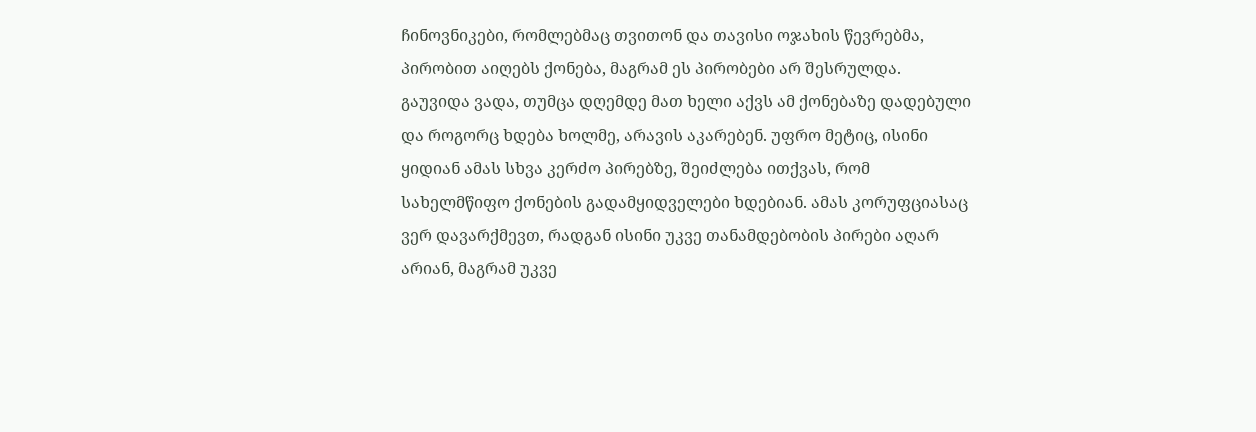ჩინოვნიკები, რომლებმაც თვითონ და თავისი ოჯახის წევრებმა, პირობით აიღებს ქონება, მაგრამ ეს პირობები არ შესრულდა. გაუვიდა ვადა, თუმცა დღემდე მათ ხელი აქვს ამ ქონებაზე დადებული და როგორც ხდება ხოლმე, არავის აკარებენ. უფრო მეტიც, ისინი ყიდიან ამას სხვა კერძო პირებზე, შეიძლება ითქვას, რომ სახელმწიფო ქონების გადამყიდველები ხდებიან. ამას კორუფციასაც ვერ დავარქმევთ, რადგან ისინი უკვე თანამდებობის პირები აღარ არიან, მაგრამ უკვე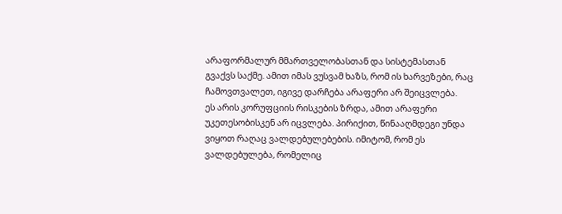არაფორმალურ მმართველობასთან და სისტემასთან გვაქვს საქმე. ამით იმას ვუსვამ ხაზს, რომ ის ხარვეზები, რაც ჩამოვთვალეთ, იგივე დარჩება არაფერი არ შეიცვლება.
ეს არის კორუფციის რისკების ზრდა, ამით არაფერი უკეთესობისკენ არ იცვლება. პირიქით, წინააღმდეგი უნდა ვიყოთ რაღაც ვალდებულებების. იმიტომ, რომ ეს ვალდებულება, რომელიც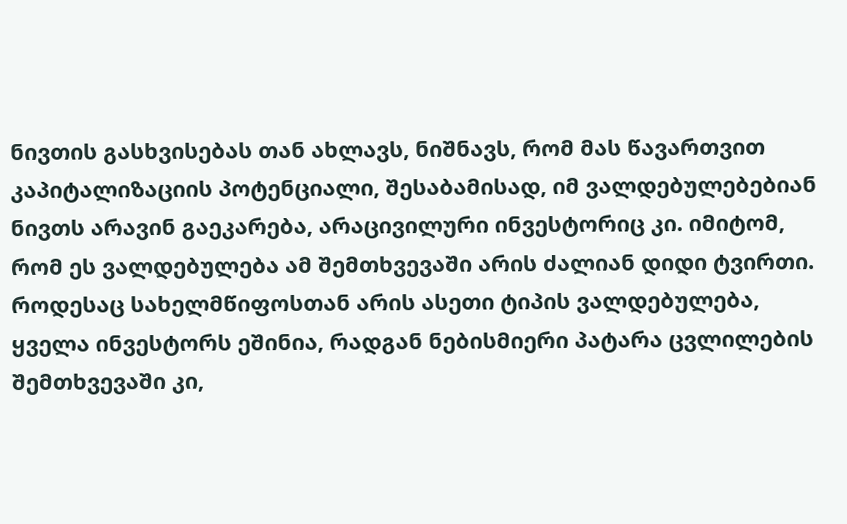ნივთის გასხვისებას თან ახლავს, ნიშნავს, რომ მას წავართვით კაპიტალიზაციის პოტენციალი, შესაბამისად, იმ ვალდებულებებიან ნივთს არავინ გაეკარება, არაცივილური ინვესტორიც კი. იმიტომ, რომ ეს ვალდებულება ამ შემთხვევაში არის ძალიან დიდი ტვირთი. როდესაც სახელმწიფოსთან არის ასეთი ტიპის ვალდებულება, ყველა ინვესტორს ეშინია, რადგან ნებისმიერი პატარა ცვლილების შემთხვევაში კი,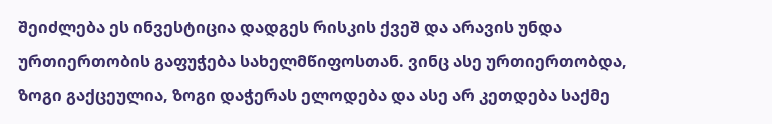შეიძლება ეს ინვესტიცია დადგეს რისკის ქვეშ და არავის უნდა ურთიერთობის გაფუჭება სახელმწიფოსთან. ვინც ასე ურთიერთობდა, ზოგი გაქცეულია, ზოგი დაჭერას ელოდება და ასე არ კეთდება საქმე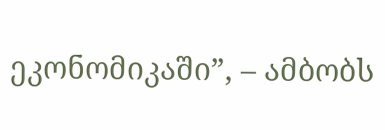ეკონომიკაში”, – ამბობს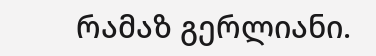რამაზ გერლიანი.